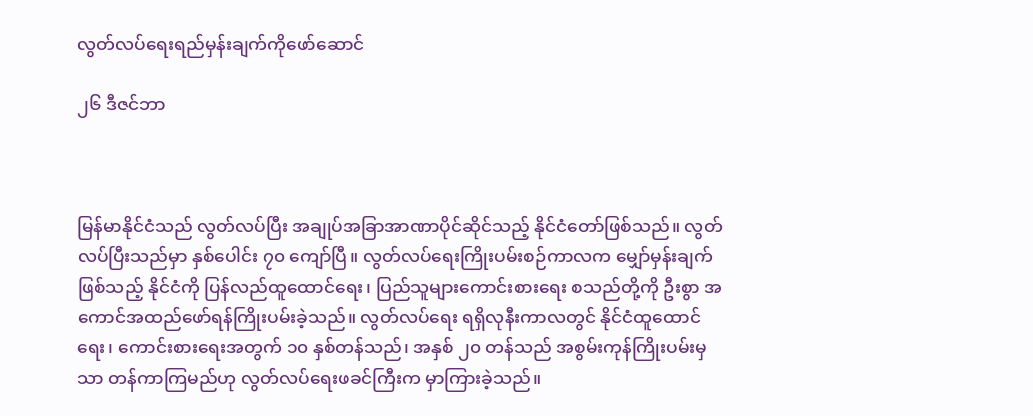လွတ်လပ်ရေးရည်မှန်းချက်ကိုဖော်ဆောင်

၂၆ ဒီဇင်ဘာ



မြန်မာနိုင်ငံသည် လွတ်လပ်ပြီး အချုပ်အခြာအာဏာပိုင်ဆိုင်သည့် နိုင်ငံတော်ဖြစ်သည်။ လွတ်လပ်ပြီးသည်မှာ နှစ်ပေါင်း ၇၀ ကျော်ပြီ။ လွတ်လပ်ရေးကြိုးပမ်းစဉ်ကာလက မျှော်မှန်းချက်ဖြစ်သည့် နိုင်ငံကို ပြန်လည်ထူထောင်ရေး၊ ပြည်သူများကောင်းစားရေး စသည်တို့ကို ဦးစွာ အကောင်အထည်ဖော်ရန်ကြိုးပမ်းခဲ့သည်။ လွတ်လပ်ရေး ရရှိလုနီးကာလတွင် နိုင်ငံထူထောင်ရေး၊ ကောင်းစားရေးအတွက် ၁၀ နှစ်တန်သည်၊ အနှစ် ၂၀ တန်သည် အစွမ်းကုန်ကြိုးပမ်းမှသာ တန်ကာကြမည်ဟု လွတ်လပ်ရေးဖခင်ကြီးက မှာကြားခဲ့သည်။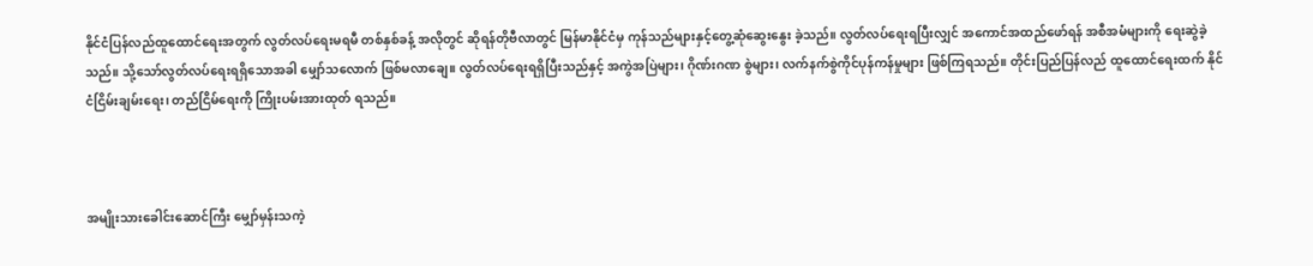နိုင်ငံပြန်လည်ထူထောင်ရေးအတွက် လွတ်လပ်ရေးမရမီ တစ်နှစ်ခန့် အလိုတွင် ဆိုရန်တိုဗီလာတွင် မြန်မာနိုင်ငံမှ ကုန်သည်များနှင့်တွေ့ဆုံဆွေးနွေး ခဲ့သည်။ လွတ်လပ်ရေးရပြီးလျှင် အကောင်အထည်ဖော်ရန် အစီအမံများကို ရေးဆွဲခဲ့သည်။ သို့သော်လွတ်လပ်ရေးရရှိသောအခါ မျှော်သလောက် ဖြစ်မလာချေ။ လွတ်လပ်ရေးရရှိပြီးသည်နှင့် အကွဲအပြဲများ၊ ဂိုဏ်းဂဏ စွဲများ၊ လက်နက်စွဲကိုင်ပုန်ကန်မှုများ ဖြစ်ကြရသည်။ တိုင်းပြည်ပြန်လည် ထူထောင်ရေးထက် နိုင်ငံငြိမ်းချမ်းရေး၊ တည်ငြိမ်ရေးကို ကြိုးပမ်းအားထုတ် ရသည်။



အမျိုးသားခေါင်းဆောင်ကြီး မျှော်မှန်းသကဲ့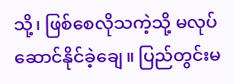သို့၊ ဖြစ်စေလိုသကဲ့သို့ မလုပ်ဆောင်နိုင်ခဲ့ချေ။ ပြည်တွင်းမ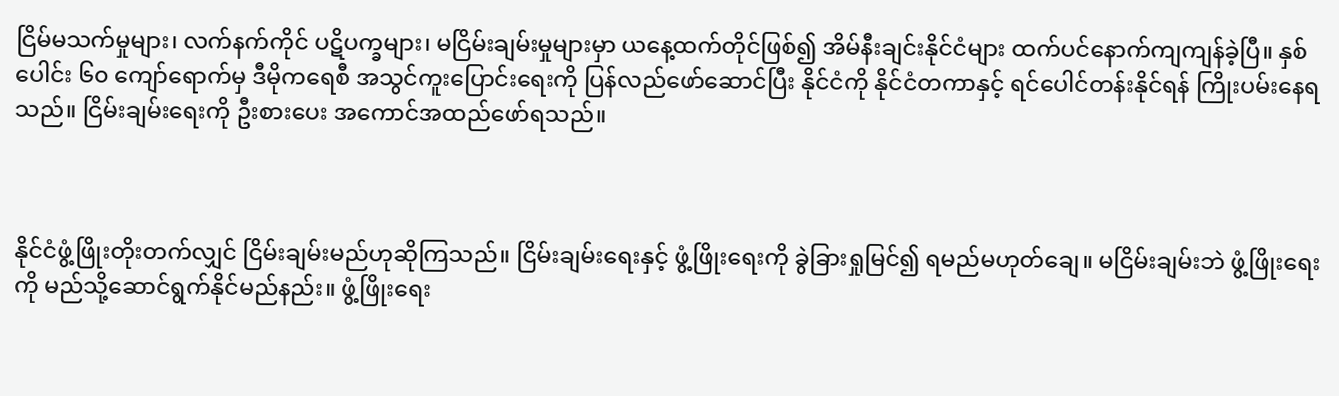ငြိမ်မသက်မှုများ၊ လက်နက်ကိုင် ပဋိပက္ခများ၊ မငြိမ်းချမ်းမှုများမှာ ယနေ့ထက်တိုင်ဖြစ်၍ အိမ်နီးချင်းနိုင်ငံများ ထက်ပင်နောက်ကျကျန်ခဲ့ပြီ။ နှစ်ပေါင်း ၆၀ ကျော်ရောက်မှ ဒီမိုကရေစီ အသွင်ကူးပြောင်းရေးကို ပြန်လည်ဖော်ဆောင်ပြီး နိုင်ငံကို နိုင်ငံတကာနှင့် ရင်ပေါင်တန်းနိုင်ရန် ကြိုးပမ်းနေရသည်။ ငြိမ်းချမ်းရေးကို ဦးစားပေး အကောင်အထည်ဖော်ရသည်။



နိုင်ငံဖွံ့ဖြိုးတိုးတက်လျှင် ငြိမ်းချမ်းမည်ဟုဆိုကြသည်။ ငြိမ်းချမ်းရေးနှင့် ဖွံ့ဖြိုးရေးကို ခွဲခြားရှုမြင်၍ ရမည်မဟုတ်ချေ။ မငြိမ်းချမ်းဘဲ ဖွံ့ဖြိုးရေးကို မည်သို့ဆောင်ရွက်နိုင်မည်နည်း။ ဖွံ့ဖြိုးရေး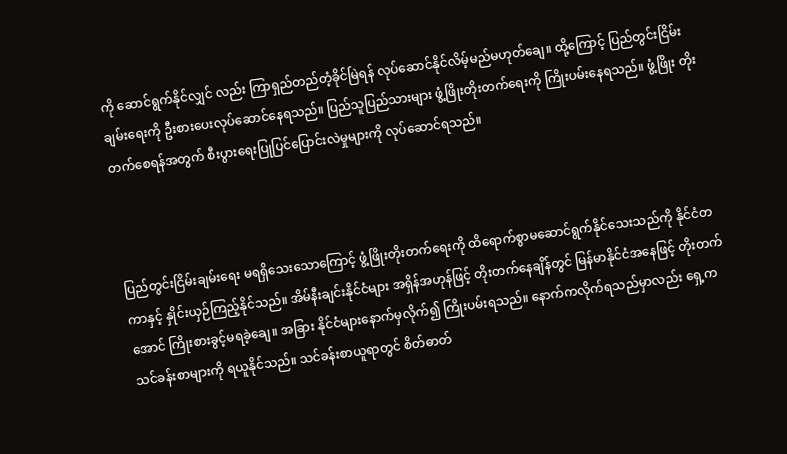ကို ဆောင်ရွက်နိုင်လျှင် လည်း ကြာရှည်တည်တံ့ခိုင်မြဲရန် လုပ်ဆောင်နိုင်လိမ့်မည်မဟုတ်ချေ။ ထို့ကြောင့် ပြည်တွင်းငြိမ်းချမ်းရေးကို ဦးစားပေးလုပ်ဆောင်နေရသည်။ ပြည်သူပြည်သားများ ဖွံ့ဖြိုးတိုးတက်ရေးကို ကြိုးပမ်းနေရသည်။ ဖွံ့ဖြိုး တိုးတက်စေရန်အတွက် စီးပွားရေးပြုပြင်ပြောင်းလဲမှုများကို လုပ်ဆောင်ရသည်။



ပြည်တွင်းငြိမ်းချမ်းရေး မရရှိသေးသောကြောင့် ဖွံ့ဖြိုးတိုးတက်ရေးကို ထိရောက်စွာမဆောင်ရွက်နိုင်သေးသည်ကို နိုင်ငံတကာနှင့် နှိုင်းယှဉ်ကြည့်နိုင်သည်။ အိမ်နီးချင်းနိုင်ငံများ အရှိန်အဟုန်ဖြင့် တိုးတက်နေချိန်တွင် မြန်မာနိုင်ငံအနေဖြင့် တိုးတက်အောင် ကြိုးစားခွင့်မရခဲ့ချေ။ အခြား နိုင်ငံများနောက်မှလိုက်၍ ကြိုးပမ်းရသည်။ နောက်ကလိုက်ရသည်မှာလည်း ရှေ့ကသင်ခန်းစာများကို ရယူနိုင်သည်။ သင်ခန်းစာယူရာတွင် စိတ်ဓာတ်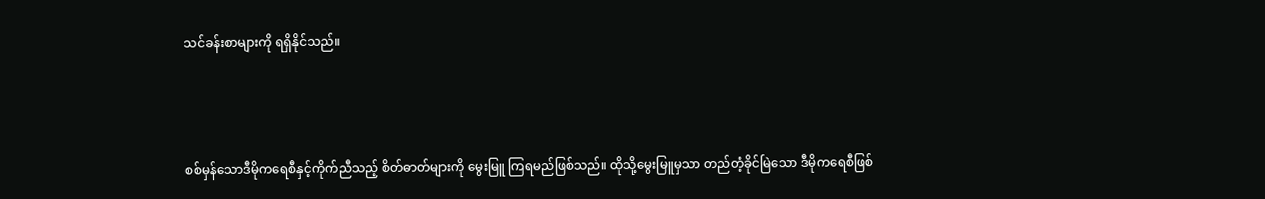သင်ခန်းစာများကို ရရှိနိုင်သည်။



စစ်မှန်သောဒီမိုကရေစီနှင့်ကိုက်ညီသည့် စိတ်ဓာတ်များကို မွေးမြူ ကြရမည်ဖြစ်သည်။ ထိုသို့မွေးမြူမှသာ တည်တံ့ခိုင်မြဲသော ဒီမိုကရေစီဖြစ်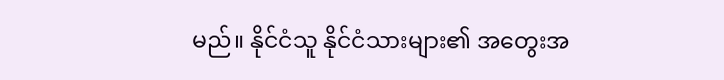မည်။ နိုင်ငံသူ နိုင်ငံသားများ၏ အတွေးအ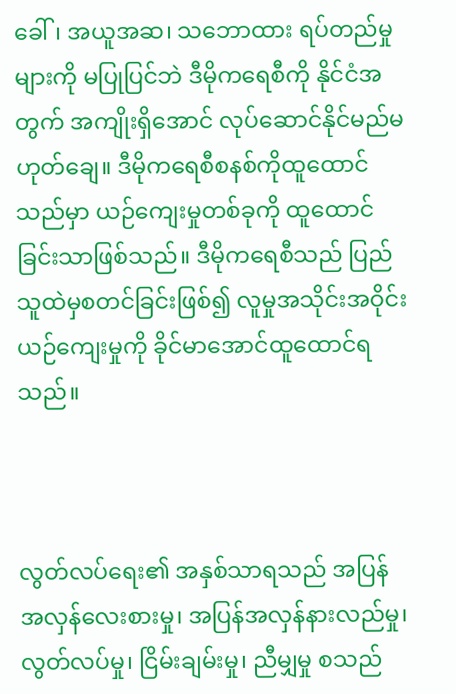ခေါ်၊ အယူအဆ၊ သဘောထား ရပ်တည်မှုများကို မပြုပြင်ဘဲ ဒီမိုကရေစီကို နိုင်ငံအတွက် အကျိုးရှိအောင် လုပ်ဆောင်နိုင်မည်မဟုတ်ချေ။ ဒီမိုကရေစီစနစ်ကိုထူထောင်သည်မှာ ယဉ်ကျေးမှုတစ်ခုကို ထူထောင်ခြင်းသာဖြစ်သည်။ ဒီမိုကရေစီသည် ပြည်သူထဲမှစတင်ခြင်းဖြစ်၍ လူမှုအသိုင်းအဝိုင်းယဉ်ကျေးမှုကို ခိုင်မာအောင်ထူထောင်ရသည်။



လွတ်လပ်ရေး၏ အနှစ်သာရသည် အပြန်အလှန်လေးစားမှု၊ အပြန်အလှန်နားလည်မှု၊ လွတ်လပ်မှု၊ ငြိမ်းချမ်းမှု၊ ညီမျှမှု စသည်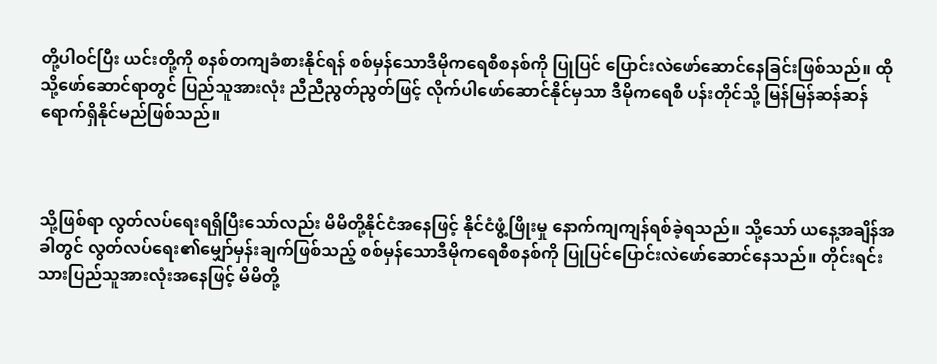တို့ပါဝင်ပြီး ယင်းတို့ကို စနစ်တကျခံစားနိုင်ရန် စစ်မှန်သောဒီမိုကရေစီစနစ်ကို ပြုပြင် ပြောင်းလဲဖော်ဆောင်နေခြင်းဖြစ်သည်။ ထိုသို့ဖော်ဆောင်ရာတွင် ပြည်သူအားလုံး ညီညီညွတ်ညွတ်ဖြင့် လိုက်ပါဖော်ဆောင်နိုင်မှသာ ဒီမိုကရေစီ ပန်းတိုင်သို့ မြန်မြန်ဆန်ဆန် ရောက်ရှိနိုင်မည်ဖြစ်သည်။



သို့ဖြစ်ရာ လွတ်လပ်ရေးရရှိပြီးသော်လည်း မိမိတို့နိုင်ငံအနေဖြင့် နိုင်ငံဖွံ့ဖြိုးမှု နောက်ကျကျန်ရစ်ခဲ့ရသည်။ သို့သော် ယနေ့အချိန်အခါတွင် လွတ်လပ်ရေး၏မျှော်မှန်းချက်ဖြစ်သည့် စစ်မှန်သောဒီမိုကရေစီစနစ်ကို ပြုပြင်ပြောင်းလဲဖော်ဆောင်နေသည်။ တိုင်းရင်းသားပြည်သူအားလုံးအနေဖြင့် မိမိတို့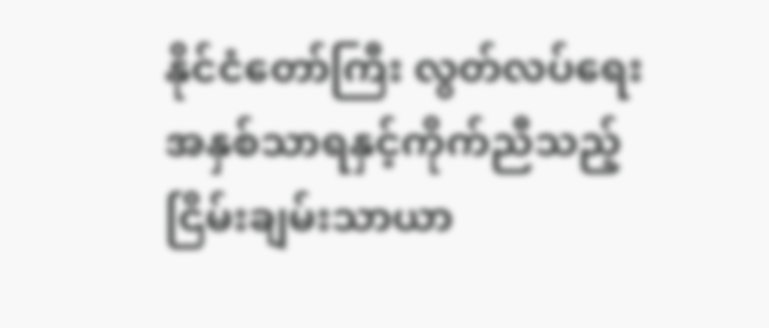နိုင်ငံတော်ကြီး လွတ်လပ်ရေး အနှစ်သာရနှင့်ကိုက်ညီသည့် ငြိမ်းချမ်းသာယာ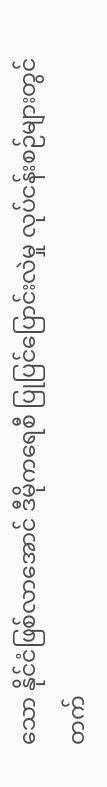သော နိုင်ငံဖြစ်လာအောင် ဒီမိုကရေစီ ပြုပြင်ပြောင်းလဲမှု လုပ်ငန်းစဉ်များတွင် တက်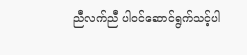ညီလက်ညီ ပါဝင်ဆောင်ရွက်သင့်ပါ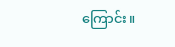ကြောင်း။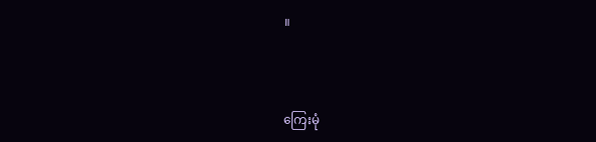။



ကြေးမုံ